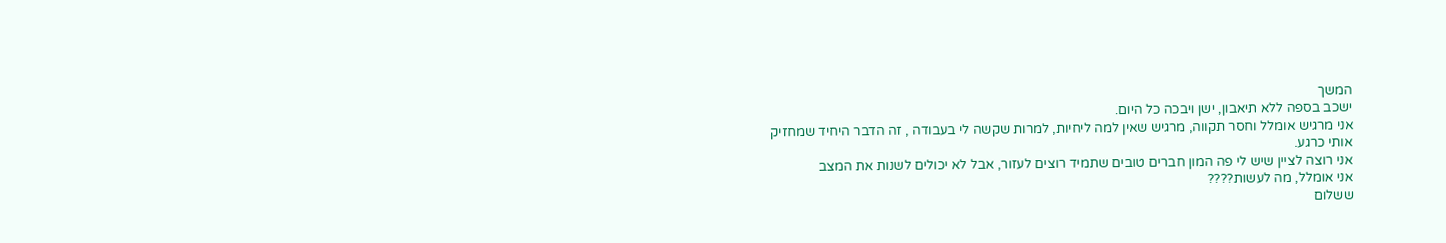המשך
ישכב בספה ללא תיאבון, ישן ויבכה כל היום.
אני מרגיש אומלל וחסר תקווה, מרגיש שאין למה ליחיות, למרות שקשה לי בעבודה , זה הדבר היחיד שמחזיק אותי כרגע.
אני רוצה לציין שיש לי פה המון חברים טובים שתמיד רוצים לעזור, אבל לא יכולים לשנות את המצב
אני אומלל, מה לעשות????
ששלום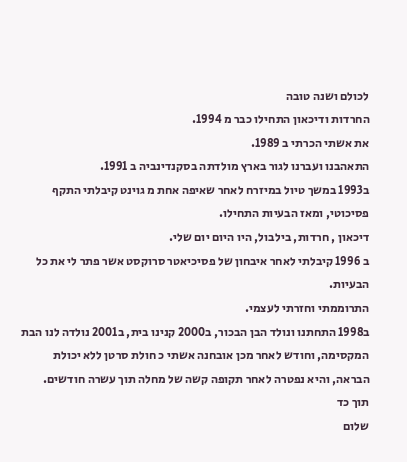לכולם ושנה טובה
החרדות ודיכאון התחילו כבר מ 1994.
את אשתי הכרתי ב 1989.
התאהבנו ועברנו לגור בארץ מולדתה בסקנדינביה ב 1991.
ב1993 במשך טיול במיזרח לאחר שאיפה אחת מ גוינט קיבלתי התקף פסיכוטי, ומאז הבעיות התחילו.
דיכאון , חרדות, בילבול, היו היום יום שלי.
ב 1996 קיבלתי לאחר איבחון של פסיכיאטר סרוקסט אשר פתר לי את כל הבעיות.
התרוממתי וחזרתי לעצמי.
ב1998 התחתנו ונולד הבן הבכור, ב2000 קנינו בית, ב2001 נולדה לנו הבת המקסימה, וחודש לאחר מכן אובחנה אשתי כ חולת סרטן ללא יכולת הבראה, והיא נפטרה לאחר תקופה קשה של מחלה תוך עשרה חודשים.
תוך כד
שלום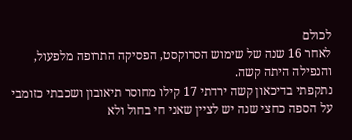לכולם
לאחר 16 שנה של שימוש הסרוקסט, הפסיקה התרופה מלפעול, והנפילה היתה קשה.
נתקפתי בדיכאון קשה ירדתי 17 קילו מחוסר תיאובון ושכבתי כזומבי על הספה כחצי שנה יש לציין שאני חי בחול ולא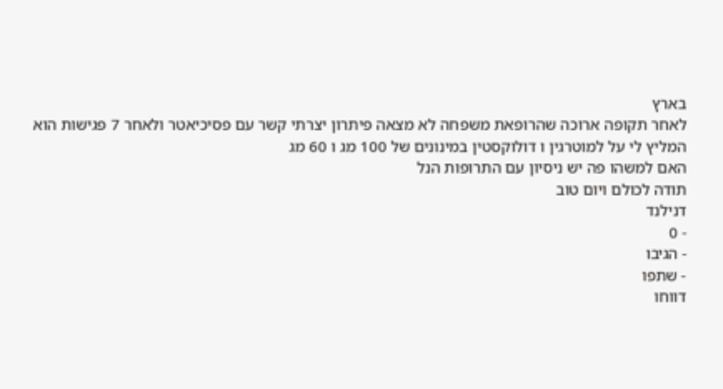בארץ
לאחר תקופה ארוכה שהרופאת משפחה לא מצאה פיתרון יצרתי קשר עם פסיכיאטר ולאחר 7 פגישות הוא המליץ לי על למוטרגין ו דולוקסטין במינונים של 100 מג ו 60 מג
האם למשהו פה יש ניסיון עם התרופות הנל
תודה לכולם ויום טוב
דנילנד
- 0
- הגיבו
- שתפו
דווחו